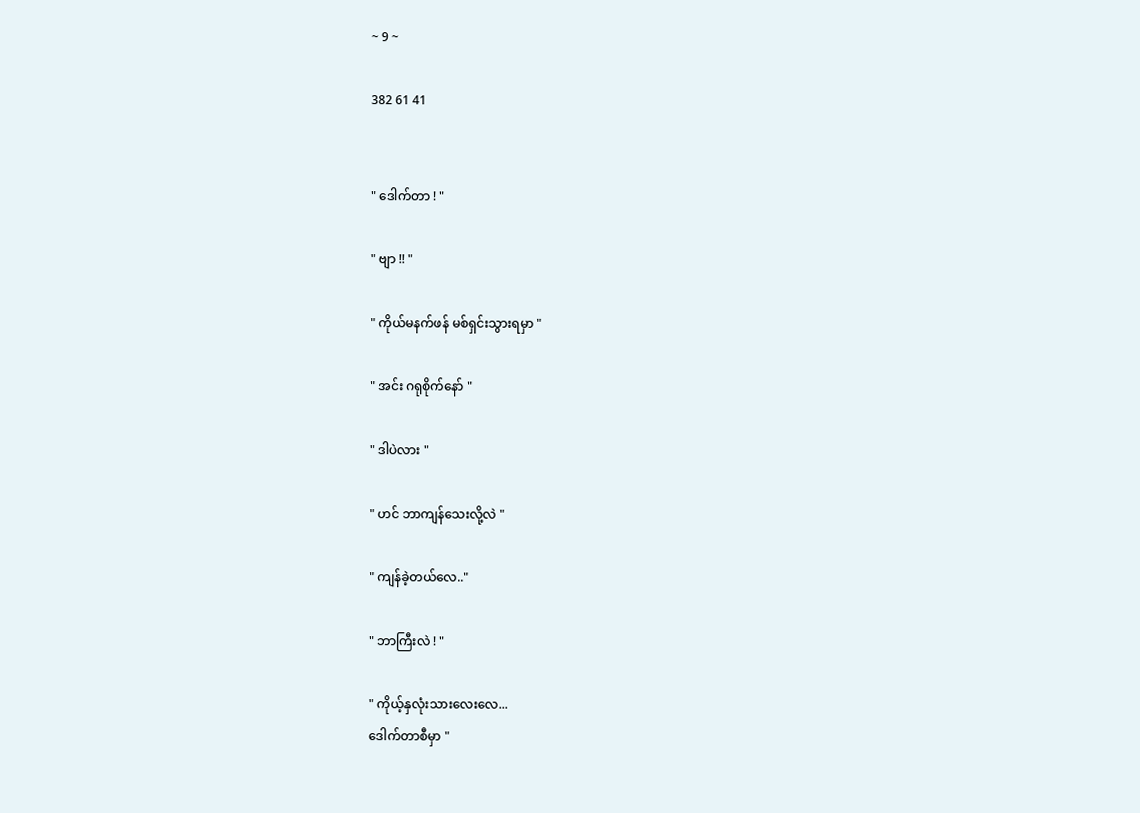~ 9 ~

382 61 41


" ဒေါက်တာ ! "

" ဗျာ !! "

" ကိုယ်မနက်ဖန် မစ်ရှင်းသွားရမှာ "

" အင်း ဂရုစိုက်နော် "

" ဒါပဲလား "

" ဟင် ဘာကျန်သေးလို့လဲ "

" ကျန်ခဲ့တယ်လေ.."

" ဘာကြီးလဲ ! "

" ကိုယ့်နှလုံးသားလေးလေ...
ဒေါက်တာစီမှာ "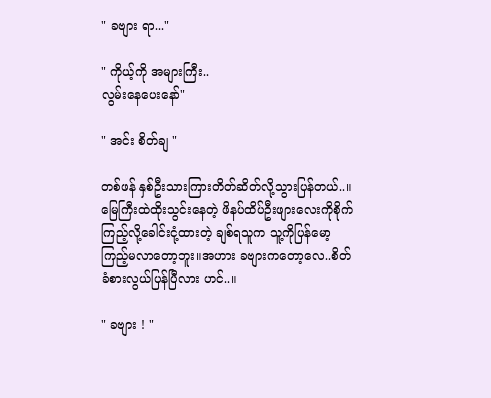" ခဗျား ရာ..."

" ကိုယ့်ကို အများကြီး..
လွမ်းနေပေးနော်"

" အင်း စိတ်ချ "

တစ်ဖန် နှစ်ဦးသားကြားတိတ်ဆိတ်လို့သွားပြန်တယ်..။မြေကြီးထဲထိုးသွင်းနေတဲ့ ဖိနပ်ထိပ်ဦးဖျားလေးကိုစိုက်ကြည့်လို့ခေါင်းငုံ့ထားတဲ့ ချစ်ရသူက သူ့ကိုပြန်မော့ကြည့်မလာတော့ဘူး။အဟား ခဗျားကတော့လေ..စိတ်ခံစားလွယ်ပြန်ပြီလား ဟင်..။

" ခဗျား ! "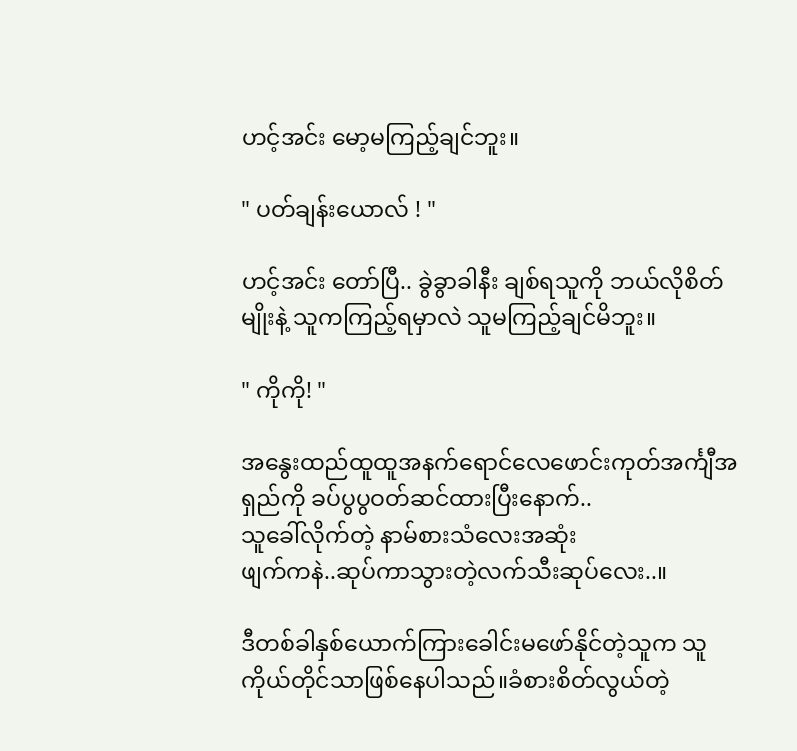ဟင့်အင်း မော့မကြည့်ချင်ဘူး။

" ပတ်ချန်းယောလ် ! "

ဟင့်အင်း တော်ပြီ.. ခွဲခွာခါနီး ချစ်ရသူကို ဘယ်လိုစိတ်မျိုးနဲ့ သူကကြည့်ရမှာလဲ သူမကြည့်ချင်မိဘူး။

" ကိုကို! "

အနွေးထည်ထူထူအနက်ရောင်လေဖောင်းကုတ်အင်္ကျီအရှည်ကို ခပ်ပွပွဝတ်ဆင်ထားပြီးနောက်..
သူခေါ်လိုက်တဲ့ နာမ်စားသံလေးအဆုံး
ဖျက်ကနဲ..ဆုပ်ကာသွားတဲ့လက်သီးဆုပ်လေး..။

ဒီတစ်ခါနှစ်ယောက်ကြားခေါင်းမဖော်နိုင်တဲ့သူက သူကိုယ်တိုင်သာဖြစ်နေပါသည်။ခံစားစိတ်လွယ်တဲ့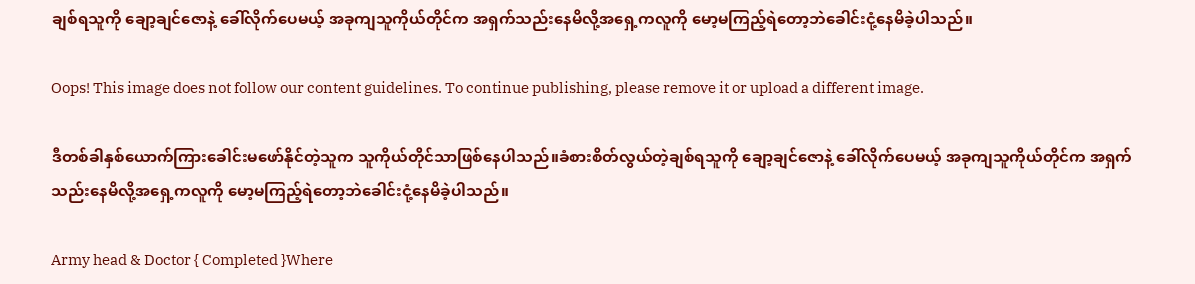ချစ်ရသူကို ချော့ချင်ဇောနဲ့ ခေါ်လိုက်ပေမယ့် အခုကျသူကိုယ်တိုင်က အရှက်သည်းနေမိလို့အရှေ့ကလူကို မော့မကြည့်ရဲတော့ဘဲခေါင်းငုံ့နေမိခဲ့ပါသည်။

Oops! This image does not follow our content guidelines. To continue publishing, please remove it or upload a different image.

ဒီတစ်ခါနှစ်ယောက်ကြားခေါင်းမဖော်နိုင်တဲ့သူက သူကိုယ်တိုင်သာဖြစ်နေပါသည်။ခံစားစိတ်လွယ်တဲ့ချစ်ရသူကို ချော့ချင်ဇောနဲ့ ခေါ်လိုက်ပေမယ့် အခုကျသူကိုယ်တိုင်က အရှက်သည်းနေမိလို့အရှေ့ကလူကို မော့မကြည့်ရဲတော့ဘဲခေါင်းငုံ့နေမိခဲ့ပါသည်။

Army head & Doctor { Completed }Where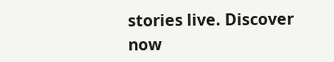stories live. Discover now